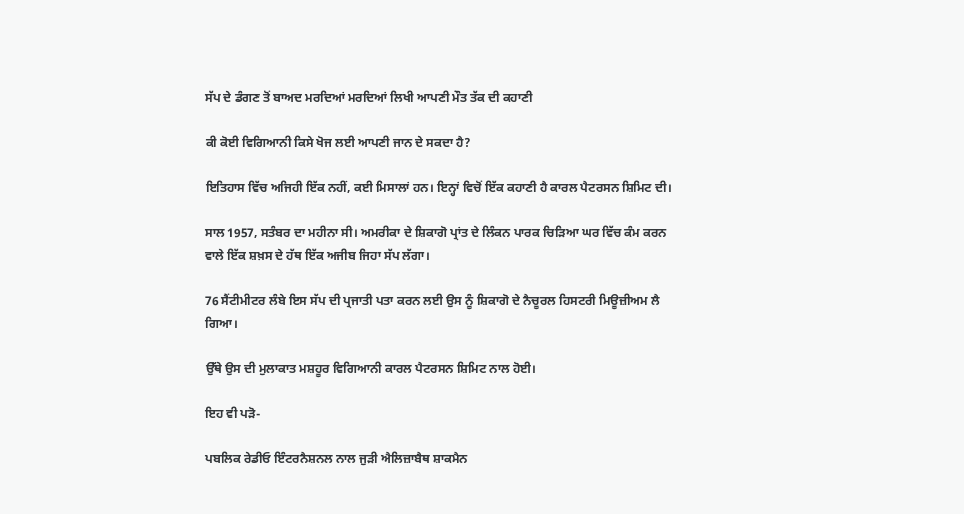ਸੱਪ ਦੇ ਡੰਗਣ ਤੋਂ ਬਾਅਦ ਮਰਦਿਆਂ ਮਰਦਿਆਂ ਲਿਖੀ ਆਪਣੀ ਮੌਤ ਤੱਕ ਦੀ ਕਹਾਣੀ

ਕੀ ਕੋਈ ਵਿਗਿਆਨੀ ਕਿਸੇ ਖੋਜ ਲਈ ਆਪਣੀ ਜਾਨ ਦੇ ਸਕਦਾ ਹੈ?

ਇਤਿਹਾਸ ਵਿੱਚ ਅਜਿਹੀ ਇੱਕ ਨਹੀਂ, ਕਈ ਮਿਸਾਲਾਂ ਹਨ। ਇਨ੍ਹਾਂ ਵਿਚੋਂ ਇੱਕ ਕਹਾਣੀ ਹੈ ਕਾਰਲ ਪੈਟਰਸਨ ਸ਼ਿਮਿਟ ਦੀ।

ਸਾਲ 1957, ਸਤੰਬਰ ਦਾ ਮਹੀਨਾ ਸੀ। ਅਮਰੀਕਾ ਦੇ ਸ਼ਿਕਾਗੋ ਪ੍ਰਾਂਤ ਦੇ ਲਿੰਕਨ ਪਾਰਕ ਚਿੜਿਆ ਘਰ ਵਿੱਚ ਕੰਮ ਕਰਨ ਵਾਲੇ ਇੱਕ ਸ਼ਖ਼ਸ ਦੇ ਹੱਥ ਇੱਕ ਅਜੀਬ ਜਿਹਾ ਸੱਪ ਲੱਗਾ।

76 ਸੈਂਟੀਮੀਟਰ ਲੰਬੇ ਇਸ ਸੱਪ ਦੀ ਪ੍ਰਜਾਤੀ ਪਤਾ ਕਰਨ ਲਈ ਉਸ ਨੂੰ ਸ਼ਿਕਾਗੋ ਦੇ ਨੈਚੂਰਲ ਹਿਸਟਰੀ ਮਿਊਜ਼ੀਅਮ ਲੈ ਗਿਆ।

ਉੱਥੇ ਉਸ ਦੀ ਮੁਲਾਕਾਤ ਮਸ਼ਹੂਰ ਵਿਗਿਆਨੀ ਕਾਰਲ ਪੈਟਰਸਨ ਸ਼ਿਮਿਟ ਨਾਲ ਹੋਈ।

ਇਹ ਵੀ ਪੜੋ-

ਪਬਲਿਕ ਰੇਡੀਓ ਇੰਟਰਨੈਸ਼ਨਲ ਨਾਲ ਜੁੜੀ ਐਲਿਜ਼ਾਬੈਥ ਸ਼ਾਕਮੈਨ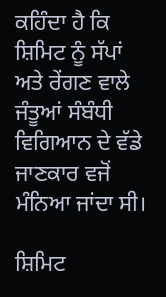ਕਹਿੰਦਾ ਹੈ ਕਿ ਸ਼ਿਮਿਟ ਨੂੰ ਸੱਪਾਂ ਅਤੇ ਰੇਂਗਣ ਵਾਲੇ ਜੰਤੂਆਂ ਸੰਬੰਧੀ ਵਿਗਿਆਨ ਦੇ ਵੱਡੇ ਜਾਣਕਾਰ ਵਜੋਂ ਮੰਨਿਆ ਜਾਂਦਾ ਸੀ।

ਸ਼ਿਮਿਟ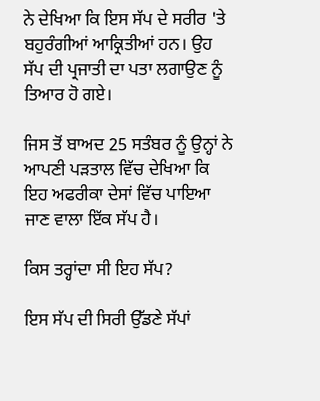ਨੇ ਦੇਖਿਆ ਕਿ ਇਸ ਸੱਪ ਦੇ ਸਰੀਰ 'ਤੇ ਬਹੁਰੰਗੀਆਂ ਆਕ੍ਰਿਤੀਆਂ ਹਨ। ਉਹ ਸੱਪ ਦੀ ਪ੍ਰਜਾਤੀ ਦਾ ਪਤਾ ਲਗਾਉਣ ਨੂੰ ਤਿਆਰ ਹੋ ਗਏ।

ਜਿਸ ਤੋਂ ਬਾਅਦ 25 ਸਤੰਬਰ ਨੂੰ ਉਨ੍ਹਾਂ ਨੇ ਆਪਣੀ ਪੜਤਾਲ ਵਿੱਚ ਦੇਖਿਆ ਕਿ ਇਹ ਅਫਰੀਕਾ ਦੇਸਾਂ ਵਿੱਚ ਪਾਇਆ ਜਾਣ ਵਾਲਾ ਇੱਕ ਸੱਪ ਹੈ।

ਕਿਸ ਤਰ੍ਹਾਂਦਾ ਸੀ ਇਹ ਸੱਪ?

ਇਸ ਸੱਪ ਦੀ ਸਿਰੀ ਉੱਡਣੇ ਸੱਪਾਂ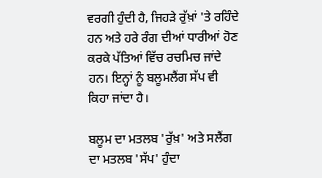ਵਰਗੀ ਹੁੰਦੀ ਹੈ, ਜਿਹੜੇ ਰੁੱਖ਼ਾਂ 'ਤੇ ਰਹਿੰਦੇ ਹਨ ਅਤੇ ਹਰੇ ਰੰਗ ਦੀਆਂ ਧਾਰੀਆਂ ਹੋਣ ਕਰਕੇ ਪੱਤਿਆਂ ਵਿੱਚ ਰਚਮਿਚ ਜਾਂਦੇ ਹਨ। ਇਨ੍ਹਾਂ ਨੂੰ ਬਲੂਮਲੈਂਗ ਸੱਪ ਵੀ ਕਿਹਾ ਜਾਂਦਾ ਹੈ।

ਬਲੂਮ ਦਾ ਮਤਲਬ 'ਰੁੱਖ਼' ਅਤੇ ਸਲੈਂਗ ਦਾ ਮਤਲਬ 'ਸੱਪ' ਹੁੰਦਾ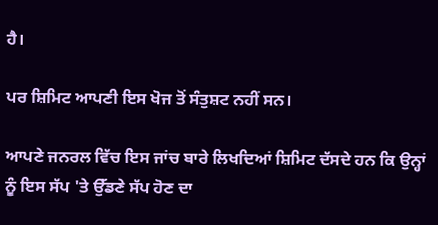ਹੈ।

ਪਰ ਸ਼ਿਮਿਟ ਆਪਣੀ ਇਸ ਖੋਜ ਤੋਂ ਸੰਤੁਸ਼ਟ ਨਹੀਂ ਸਨ।

ਆਪਣੇ ਜਨਰਲ ਵਿੱਚ ਇਸ ਜਾਂਚ ਬਾਰੇ ਲਿਖਦਿਆਂ ਸ਼ਿਮਿਟ ਦੱਸਦੇ ਹਨ ਕਿ ਉਨ੍ਹਾਂ ਨੂੰ ਇਸ ਸੱਪ 'ਤੇ ਉੱਡਣੇ ਸੱਪ ਹੋਣ ਦਾ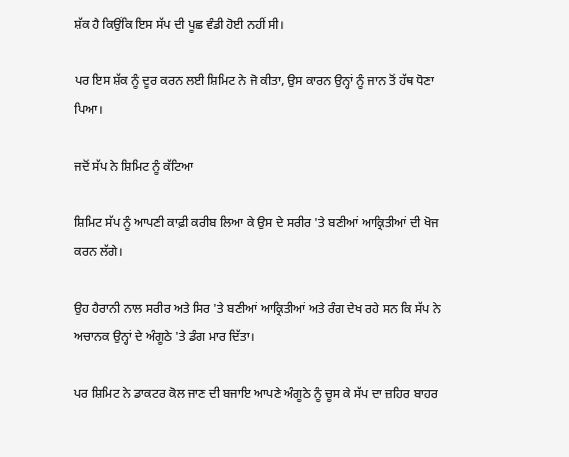ਸ਼ੱਕ ਹੈ ਕਿਉਂਕਿ ਇਸ ਸੱਪ ਦੀ ਪੂਛ ਵੰਡੀ ਹੋਈ ਨਹੀਂ ਸੀ।

ਪਰ ਇਸ ਸ਼ੱਕ ਨੂੰ ਦੂਰ ਕਰਨ ਲਈ ਸ਼ਿਮਿਟ ਨੇ ਜੋ ਕੀਤਾ, ਉਸ ਕਾਰਨ ਉਨ੍ਹਾਂ ਨੂੰ ਜਾਨ ਤੋਂ ਹੱਥ ਧੋਣਾ ਪਿਆ।

ਜਦੋਂ ਸੱਪ ਨੇ ਸ਼ਿਮਿਟ ਨੂੰ ਕੱਟਿਆ

ਸ਼ਿਮਿਟ ਸੱਪ ਨੂੰ ਆਪਣੀ ਕਾਫ਼ੀ ਕਰੀਬ ਲਿਆ ਕੇ ਉਸ ਦੇ ਸਰੀਰ 'ਤੇ ਬਣੀਆਂ ਆਕ੍ਰਿਤੀਆਂ ਦੀ ਖੋਜ ਕਰਨ ਲੱਗੇ।

ਉਹ ਹੈਰਾਨੀ ਨਾਲ ਸਰੀਰ ਅਤੇ ਸਿਰ 'ਤੇ ਬਣੀਆਂ ਆਕ੍ਰਿਤੀਆਂ ਅਤੇ ਰੰਗ ਦੇਖ ਰਹੇ ਸਨ ਕਿ ਸੱਪ ਨੇ ਅਚਾਨਕ ਉਨ੍ਹਾਂ ਦੇ ਅੰਗੂਠੇ 'ਤੇ ਡੰਗ ਮਾਰ ਦਿੱਤਾ।

ਪਰ ਸ਼ਿਮਿਟ ਨੇ ਡਾਕਟਰ ਕੋਲ ਜਾਣ ਦੀ ਬਜਾਇ ਆਪਣੇ ਅੰਗੂਠੇ ਨੂੰ ਚੂਸ ਕੇ ਸੱਪ ਦਾ ਜ਼ਹਿਰ ਬਾਹਰ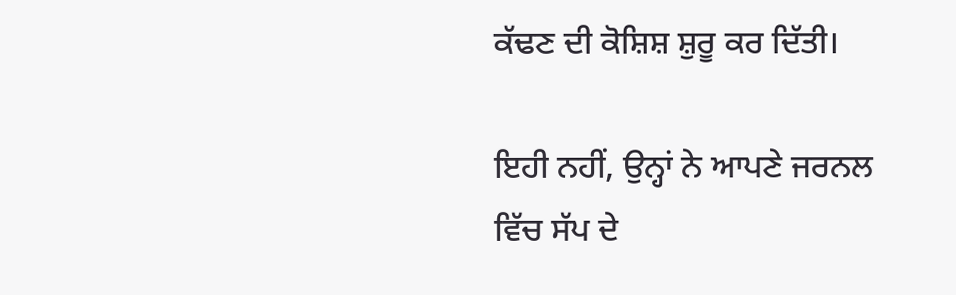ਕੱਢਣ ਦੀ ਕੋਸ਼ਿਸ਼ ਸ਼ੁਰੂ ਕਰ ਦਿੱਤੀ।

ਇਹੀ ਨਹੀਂ, ਉਨ੍ਹਾਂ ਨੇ ਆਪਣੇ ਜਰਨਲ ਵਿੱਚ ਸੱਪ ਦੇ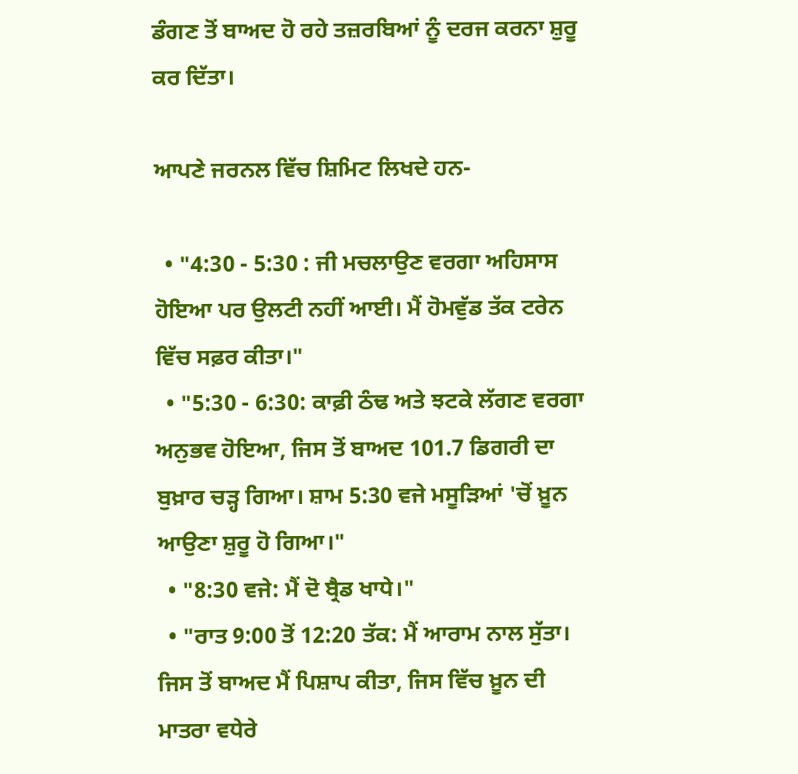ਡੰਗਣ ਤੋਂ ਬਾਅਦ ਹੋ ਰਹੇ ਤਜ਼ਰਬਿਆਂ ਨੂੰ ਦਰਜ ਕਰਨਾ ਸ਼ੁਰੂ ਕਰ ਦਿੱਤਾ।

ਆਪਣੇ ਜਰਨਲ ਵਿੱਚ ਸ਼ਿਮਿਟ ਲਿਖਦੇ ਹਨ-

  • "4:30 - 5:30 : ਜੀ ਮਚਲਾਉਣ ਵਰਗਾ ਅਹਿਸਾਸ ਹੋਇਆ ਪਰ ਉਲਟੀ ਨਹੀਂ ਆਈ। ਮੈਂ ਹੋਮਵੁੱਡ ਤੱਕ ਟਰੇਨ ਵਿੱਚ ਸਫ਼ਰ ਕੀਤਾ।"
  • "5:30 - 6:30: ਕਾਫ਼ੀ ਠੰਢ ਅਤੇ ਝਟਕੇ ਲੱਗਣ ਵਰਗਾ ਅਨੁਭਵ ਹੋਇਆ, ਜਿਸ ਤੋਂ ਬਾਅਦ 101.7 ਡਿਗਰੀ ਦਾ ਬੁਖ਼ਾਰ ਚੜ੍ਹ ਗਿਆ। ਸ਼ਾਮ 5:30 ਵਜੇ ਮਸੂੜਿਆਂ 'ਚੋਂ ਖ਼ੂਨ ਆਉਣਾ ਸ਼ੁਰੂ ਹੋ ਗਿਆ।"
  • "8:30 ਵਜੇ: ਮੈਂ ਦੋ ਬ੍ਰੈਡ ਖਾਧੇ।"
  • "ਰਾਤ 9:00 ਤੋਂ 12:20 ਤੱਕ: ਮੈਂ ਆਰਾਮ ਨਾਲ ਸੁੱਤਾ। ਜਿਸ ਤੋਂ ਬਾਅਦ ਮੈਂ ਪਿਸ਼ਾਪ ਕੀਤਾ, ਜਿਸ ਵਿੱਚ ਖ਼ੂਨ ਦੀ ਮਾਤਰਾ ਵਧੇਰੇ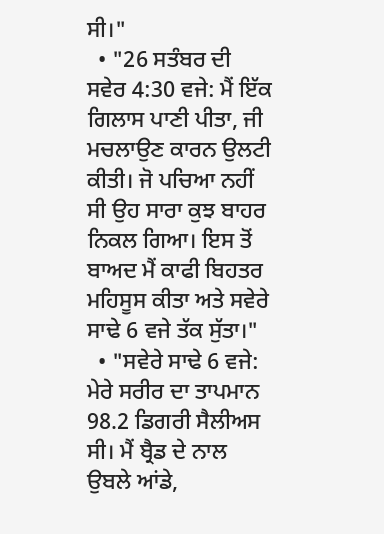ਸੀ।"
  • "26 ਸਤੰਬਰ ਦੀ ਸਵੇਰ 4:30 ਵਜੇ: ਮੈਂ ਇੱਕ ਗਿਲਾਸ ਪਾਣੀ ਪੀਤਾ, ਜੀ ਮਚਲਾਉਣ ਕਾਰਨ ਉਲਟੀ ਕੀਤੀ। ਜੋ ਪਚਿਆ ਨਹੀਂ ਸੀ ਉਹ ਸਾਰਾ ਕੁਝ ਬਾਹਰ ਨਿਕਲ ਗਿਆ। ਇਸ ਤੋਂ ਬਾਅਦ ਮੈਂ ਕਾਫੀ ਬਿਹਤਰ ਮਹਿਸੂਸ ਕੀਤਾ ਅਤੇ ਸਵੇਰੇ ਸਾਢੇ 6 ਵਜੇ ਤੱਕ ਸੁੱਤਾ।"
  • "ਸਵੇਰੇ ਸਾਢੇ 6 ਵਜੇ: ਮੇਰੇ ਸਰੀਰ ਦਾ ਤਾਪਮਾਨ 98.2 ਡਿਗਰੀ ਸੈਲੀਅਸ ਸੀ। ਮੈਂ ਬ੍ਰੈਡ ਦੇ ਨਾਲ ਉਬਲੇ ਆਂਡੇ,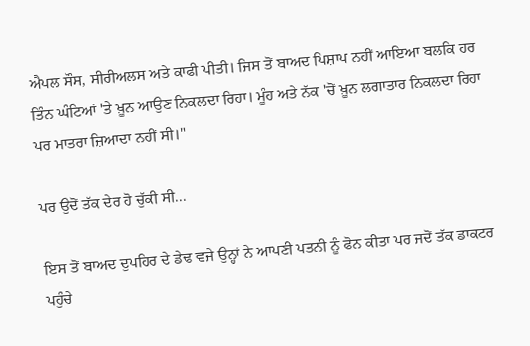ਐਪਲ ਸੌਸ, ਸੀਰੀਅਲਸ ਅਤੇ ਕਾਫੀ ਪੀਤੀ। ਜਿਸ ਤੋਂ ਬਾਅਦ ਪਿਸ਼ਾਪ ਨਹੀਂ ਆਇਆ ਬਲਕਿ ਹਰ ਤਿੰਨ ਘੰਟਿਆਂ 'ਤੇ ਖ਼ੂਨ ਆਉਣ ਨਿਕਲਦਾ ਰਿਹਾ। ਮੂੰਹ ਅਤੇ ਨੱਕ 'ਚੋਂ ਖ਼ੂਨ ਲਗਾਤਾਰ ਨਿਕਲਦਾ ਰਿਹਾ ਪਰ ਮਾਤਰਾ ਜ਼ਿਆਦਾ ਨਹੀਂ ਸੀ।"

ਪਰ ਉਦੋਂ ਤੱਕ ਦੇਰ ਹੋ ਚੁੱਕੀ ਸੀ...

ਇਸ ਤੋਂ ਬਾਅਦ ਦੁਪਹਿਰ ਦੇ ਡੇਢ ਵਜੇ ਉਨ੍ਹਾਂ ਨੇ ਆਪਣੀ ਪਤਨੀ ਨੂੰ ਫੋਨ ਕੀਤਾ ਪਰ ਜਦੋਂ ਤੱਕ ਡਾਕਟਰ ਪਹੁੰਚੇ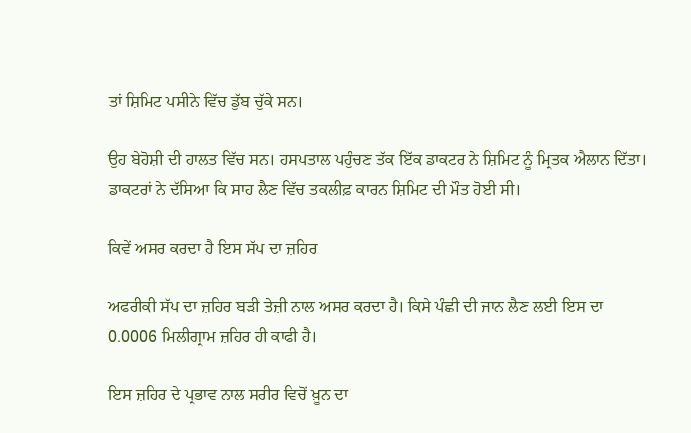ਤਾਂ ਸ਼ਿਮਿਟ ਪਸੀਨੇ ਵਿੱਚ ਡੁੱਬ ਚੁੱਕੇ ਸਨ।

ਉਹ ਬੇਹੋਸ਼ੀ ਦੀ ਹਾਲਤ ਵਿੱਚ ਸਨ। ਹਸਪਤਾਲ ਪਹੁੰਚਣ ਤੱਕ ਇੱਕ ਡਾਕਟਰ ਨੇ ਸ਼ਿਮਿਟ ਨੂੰ ਮ੍ਰਿਤਕ ਐਲਾਨ ਦਿੱਤਾ। ਡਾਕਟਰਾਂ ਨੇ ਦੱਸਿਆ ਕਿ ਸਾਹ ਲੈਣ ਵਿੱਚ ਤਕਲੀਫ਼ ਕਾਰਨ ਸ਼ਿਮਿਟ ਦੀ ਮੌਤ ਹੋਈ ਸੀ।

ਕਿਵੇਂ ਅਸਰ ਕਰਦਾ ਹੈ ਇਸ ਸੱਪ ਦਾ ਜ਼ਹਿਰ

ਅਫਰੀਕੀ ਸੱਪ ਦਾ ਜ਼ਹਿਰ ਬੜੀ ਤੇਜ਼ੀ ਨਾਲ ਅਸਰ ਕਰਦਾ ਹੈ। ਕਿਸੇ ਪੰਛੀ ਦੀ ਜਾਨ ਲੈਣ ਲਈ ਇਸ ਦਾ 0.0006 ਮਿਲੀਗ੍ਰਾਮ ਜ਼ਹਿਰ ਹੀ ਕਾਫੀ ਹੈ।

ਇਸ ਜ਼ਹਿਰ ਦੇ ਪ੍ਰਭਾਵ ਨਾਲ ਸਰੀਰ ਵਿਚੋਂ ਖ਼ੂਨ ਦਾ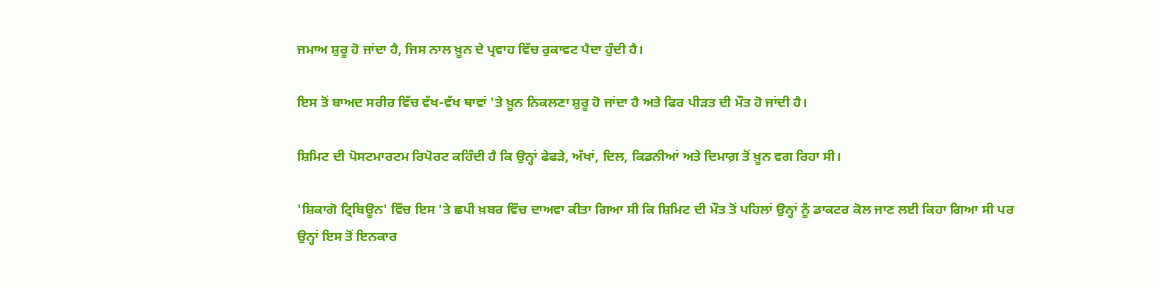ਜਮਾਅ ਸ਼ੁਰੂ ਹੋ ਜਾਂਦਾ ਹੈ, ਜਿਸ ਨਾਲ ਖ਼ੂਨ ਦੇ ਪ੍ਰਵਾਹ ਵਿੱਚ ਰੁਕਾਵਟ ਪੈਦਾ ਹੁੰਦੀ ਹੈ।

ਇਸ ਤੋਂ ਬਾਅਦ ਸਰੀਰ ਵਿੱਚ ਵੱਖ-ਵੱਖ ਥਾਵਾਂ 'ਤੇ ਖ਼ੂਨ ਨਿਕਲਣਾ ਸ਼ੁਰੂ ਹੋ ਜਾਂਦਾ ਹੈ ਅਤੇ ਫਿਰ ਪੀੜਤ ਦੀ ਮੌਤ ਹੋ ਜਾਂਦੀ ਹੈ।

ਸ਼ਿਮਿਟ ਦੀ ਪੋਸਟਮਾਰਟਮ ਰਿਪੋਰਟ ਕਹਿੰਦੀ ਹੈ ਕਿ ਉਨ੍ਹਾਂ ਫੇਫੜੇ, ਅੱਖਾਂ, ਦਿਲ, ਕਿਡਨੀਆਂ ਅਤੇ ਦਿਮਾਗ਼ ਤੋਂ ਖ਼ੂਨ ਵਗ ਰਿਹਾ ਸੀ।

'ਸ਼ਿਕਾਗੋ ਟ੍ਰਿਬਿਊਨ' ਵਿੱਚ ਇਸ 'ਤੇ ਛਪੀ ਖ਼ਬਰ ਵਿੱਚ ਦਾਅਵਾ ਕੀਤਾ ਗਿਆ ਸੀ ਕਿ ਸ਼ਿਮਿਟ ਦੀ ਮੌਤ ਤੋਂ ਪਹਿਲਾਂ ਉਨ੍ਹਾਂ ਨੂੰ ਡਾਕਟਰ ਕੋਲ ਜਾਣ ਲਈ ਕਿਹਾ ਗਿਆ ਸੀ ਪਰ ਉਨ੍ਹਾਂ ਇਸ ਤੋਂ ਇਨਕਾਰ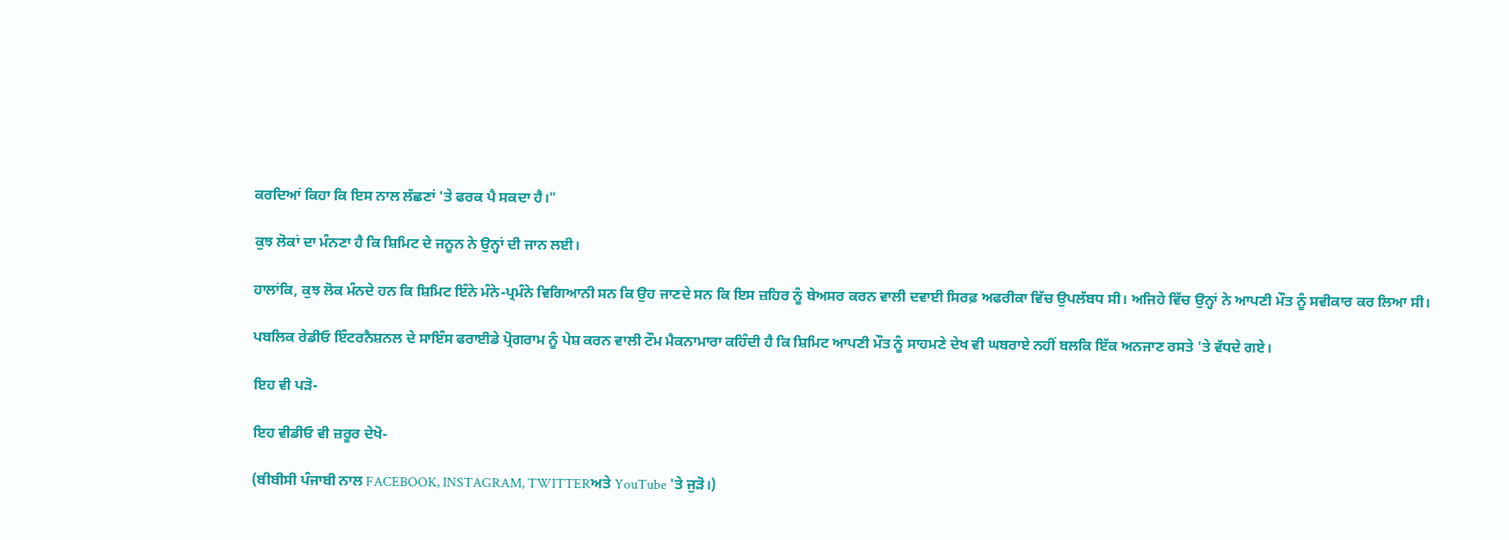ਕਰਦਿਆਂ ਕਿਹਾ ਕਿ ਇਸ ਨਾਲ ਲੱਛਣਾਂ 'ਤੇ ਫਰਕ ਪੈ ਸਕਦਾ ਹੈ।"

ਕੁਝ ਲੋਕਾਂ ਦਾ ਮੰਨਣਾ ਹੈ ਕਿ ਸ਼ਿਮਿਟ ਦੇ ਜਨੂਨ ਨੇ ਉਨ੍ਹਾਂ ਦੀ ਜਾਨ ਲਈ।

ਹਾਲਾਂਕਿ, ਕੁਝ ਲੋਕ ਮੰਨਦੇ ਹਨ ਕਿ ਸ਼ਿਮਿਟ ਇੰਨੇ ਮੰਨੇ-ਪ੍ਰਮੰਨੇ ਵਿਗਿਆਨੀ ਸਨ ਕਿ ਉਹ ਜਾਣਦੇ ਸਨ ਕਿ ਇਸ ਜ਼ਹਿਰ ਨੂੰ ਬੇਅਸਰ ਕਰਨ ਵਾਲੀ ਦਵਾਈ ਸਿਰਫ਼ ਅਫਰੀਕਾ ਵਿੱਚ ਉਪਲੱਬਧ ਸੀ। ਅਜਿਹੇ ਵਿੱਚ ਉਨ੍ਹਾਂ ਨੇ ਆਪਣੀ ਮੌਤ ਨੂੰ ਸਵੀਕਾਰ ਕਰ ਲਿਆ ਸੀ।

ਪਬਲਿਕ ਰੇਡੀਓ ਇੰਟਰਨੈਸ਼ਨਲ ਦੇ ਸਾਇੰਸ ਫਰਾਈਡੇ ਪ੍ਰੋਗਰਾਮ ਨੂੰ ਪੇਸ਼ ਕਰਨ ਵਾਲੀ ਟੌਮ ਮੈਕਨਾਮਾਰਾ ਕਹਿੰਦੀ ਹੈ ਕਿ ਸ਼ਿਮਿਟ ਆਪਣੀ ਮੌਤ ਨੂੰ ਸਾਹਮਣੇ ਦੇਖ ਵੀ ਘਬਰਾਏ ਨਹੀਂ ਬਲਕਿ ਇੱਕ ਅਨਜਾਣ ਰਸਤੇ 'ਤੇ ਵੱਧਦੇ ਗਏ।

ਇਹ ਵੀ ਪੜੋ-

ਇਹ ਵੀਡੀਓ ਵੀ ਜ਼ਰੂਰ ਦੇਖੋ-

(ਬੀਬੀਸੀ ਪੰਜਾਬੀ ਨਾਲ FACEBOOK, INSTAGRAM, TWITTERਅਤੇ YouTube 'ਤੇ ਜੁੜੋ।)